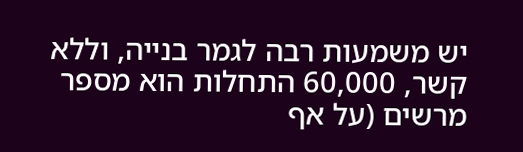יש משמעות רבה לגמר בנייה, וללא קשר, 60,000 התחלות הוא מספר מרשים (על אף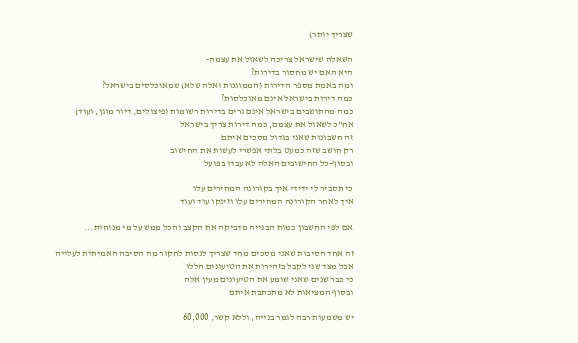שצריך יותר)

השאלה שישראל צריכה לשאול את עצמה-
היא האם יש מחסור בדירות?
ומה באמת מספר הדירות (הממוגנות ואלה שלא) שמאוכלסים בישראל?
כמה דירות בישראל אינם מאוכלסות?
כמה מהתושבים בישראל אינם גרים בדירות רשומות (פיצולים, דיור מוגן, ועוד)
אח"כ לשאול את עצמם, כמה דירות צריך בישראל
זה חשבונות שאני בגדול מסכים איתם
רק חושב שזה כמעט בלתי אפשרי לעשות את החישוב
ובסוף-כל החישובים האלה לא עבדו בפועל

כי תסביר לי ידידי איך בקורונה המחירים עלו
איך לאחר הקורונה המחירים עלו וזינקו עוד ועוד

אם לפי החשבון כמות הבנייה מדביקה את הקצב והכל ממש על מי מנוחות...

זה אחד הסיבות שאני מסכים מחד שצריך לנסות לחקור מה הסיבה האמיתית לעלייה
אבל מצד שני לקבל בזהירות את הטיעונים הללו
כי כבר שנים שאני שומע את הטיעונים מעין אלה
ובסוף המציאות לא מתכתבת איתם

יש משמעות רבה לגמר בנייה, וללא קשר, 60,000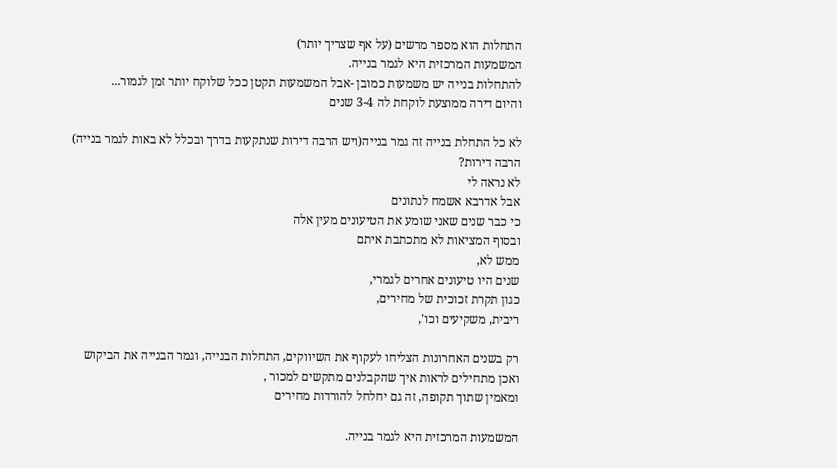התחלות הוא מספר מרשים (על אף שצריך יותר)
המשמעות המרכזית היא לגמר בנייה.
להתחלות בנייה יש משמעות כמובן -אבל המשמעות תקטן ככל שלוקח יותר זמן לגמור...
והיום דירה ממוצעת לוקחת לה 3-4 שנים

לא כל התחלת בנייה זה גמר בנייה(ויש הרבה דירות שנתקעות בדרך ובכלל לא באות לגמר בנייה)
הרבה דירות?
לא נראה לי
אבל אדרבא אשמח לנתונים
כי כבר שנים שאני שומע את הטיעונים מעין אלה
ובסוף המציאות לא מתכתבת איתם
ממש לא,
שנים היו טיעונים אחרים לגמרי,
כגון תקרת זכוכית של מחירים,
ריבית, משקיעים וכו',

רק בשנים האחרונות הצליחו לעקוף את השיווקים, התחלות הבנייה, וגמר הבנייה את הביקוש
ואכן מתחילים לראות איך שהקבלנים מתקשים למכור ,
ומאמין שתוך תקופה, זה גם יחלחל להורדות מחירים

המשמעות המרכזית היא לגמר בנייה.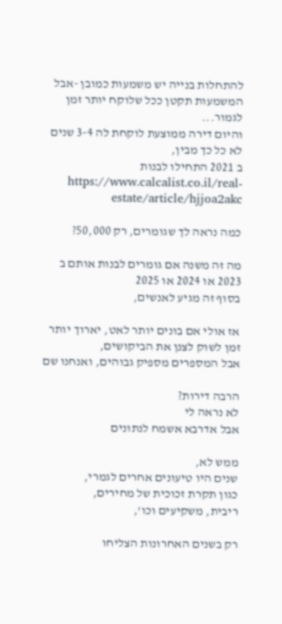להתחלות בנייה יש משמעות כמובן -אבל המשמעות תקטן ככל שלוקח יותר זמן לגמור...
והיום דירה ממוצעת לוקחת לה 3-4 שנים
לא כל כך מבין,
ב 2021 התחילו לבנות https://www.calcalist.co.il/real-estate/article/hjjoa2akc

כמה נראה לך שגומרים, רק 50,000?

מה זה משנה אם גומרים לבנות אותם ב 2023 או 2024 או 2025
בסוף זה מגיע לאנשים,

אז אולי אם בונים יותר לאט, יארוך יותר זמן לשוק לצנן את הביקושים,
אבל המספרים מספיק גבוהים, ואנחנו שם

הרבה דירות?
לא נראה לי
אבל אדרבא אשמח לנתונים

ממש לא,
שנים היו טיעונים אחרים לגמרי,
כגון תקרת זכוכית של מחירים,
ריבית, משקיעים וכו',

רק בשנים האחרונות הצליחו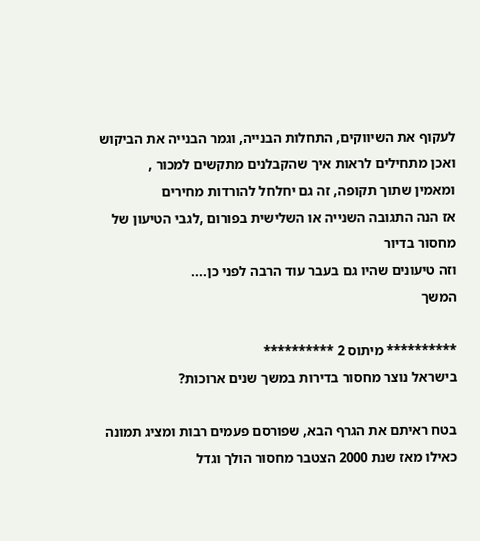לעקוף את השיווקים, התחלות הבנייה, וגמר הבנייה את הביקוש
ואכן מתחילים לראות איך שהקבלנים מתקשים למכור ,
ומאמין שתוך תקופה, זה גם יחלחל להורדות מחירים
אז הנה התגובה השנייה או השלישית בפורום ,לגבי הטיעון של מחסור בדיור
וזה טיעונים שהיו גם בעבר עוד הרבה לפני כן....
המשך

********** מיתוס 2 **********
בישראל נוצר מחסור בדירות במשך שנים ארוכות?

בטח ראיתם את הגרף הבא, שפורסם פעמים רבות ומציג תמונה כאילו מאז שנת 2000 הצטבר מחסור הולך וגדל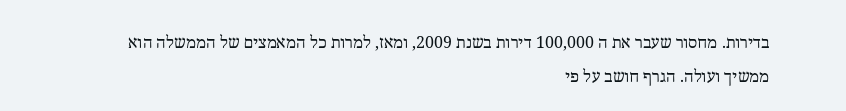בדירות. מחסור שעבר את ה 100,000 דירות בשנת 2009, ומאז, למרות כל המאמצים של הממשלה הוא ממשיך ועולה. הגרף חושב על פי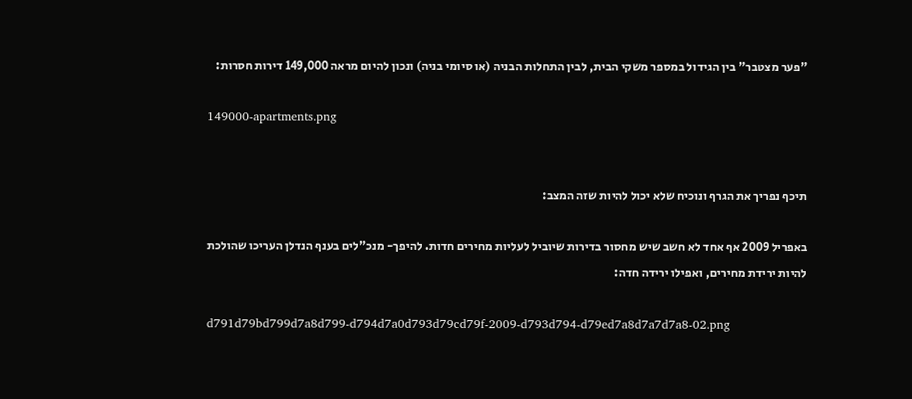"פער מצטבר" בין הגידול במספר משקי הבית, לבין התחלות הבניה (או סיומי בניה) ונכון להיום מראה 149,000 דירות חסרות:

149000-apartments.png


תיכף נפריך את הגרף ונוכיח שלא יכול להיות שזה המצב:

באפריל 2009 אף אחד לא חשב שיש מחסור בדירות שיוביל לעליות מחירים חדות. להיפך- מנכ"לים בענף הנדלן העריכו שהולכת להיות ירידת מחירים, ואפילו ירידה חדה:

d791d79bd799d7a8d799-d794d7a0d793d79cd79f-2009-d793d794-d79ed7a8d7a7d7a8-02.png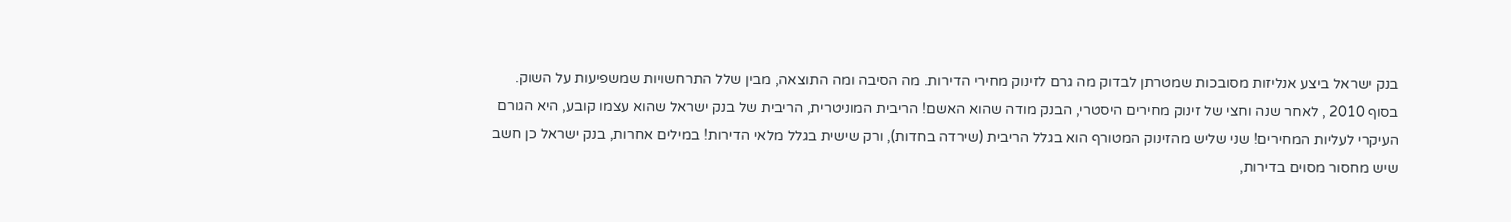בנק ישראל ביצע אנליזות מסובכות שמטרתן לבדוק מה גרם לזינוק מחירי הדירות. מה הסיבה ומה התוצאה, מבין שלל התרחשויות שמשפיעות על השוק. בסוף 2010 , לאחר שנה וחצי של זינוק מחירים היסטרי, הבנק מודה שהוא האשם! הריבית המוניטרית, הריבית של בנק ישראל שהוא עצמו קובע, היא הגורם העיקרי לעליות המחירים! שני שליש מהזינוק המטורף הוא בגלל הריבית (שירדה בחדות), ורק שישית בגלל מלאי הדירות! במילים אחרות, בנק ישראל כן חשב שיש מחסור מסוים בדירות,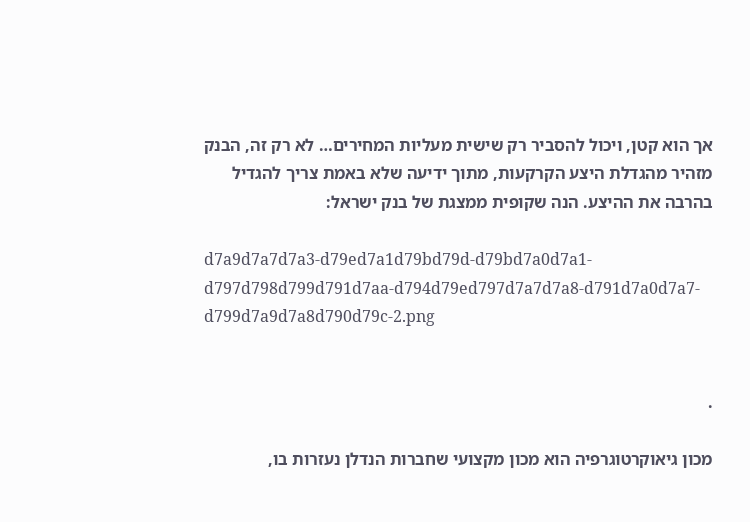אך הוא קטן, ויכול להסביר רק שישית מעליות המחירים… לא רק זה, הבנק מזהיר מהגדלת היצע הקרקעות, מתוך ידיעה שלא באמת צריך להגדיל בהרבה את ההיצע. הנה שקופית ממצגת של בנק ישראל:

d7a9d7a7d7a3-d79ed7a1d79bd79d-d79bd7a0d7a1-d797d798d799d791d7aa-d794d79ed797d7a7d7a8-d791d7a0d7a7-d799d7a9d7a8d790d79c-2.png


.

מכון גיאוקרטוגרפיה הוא מכון מקצועי שחברות הנדלן נעזרות בו,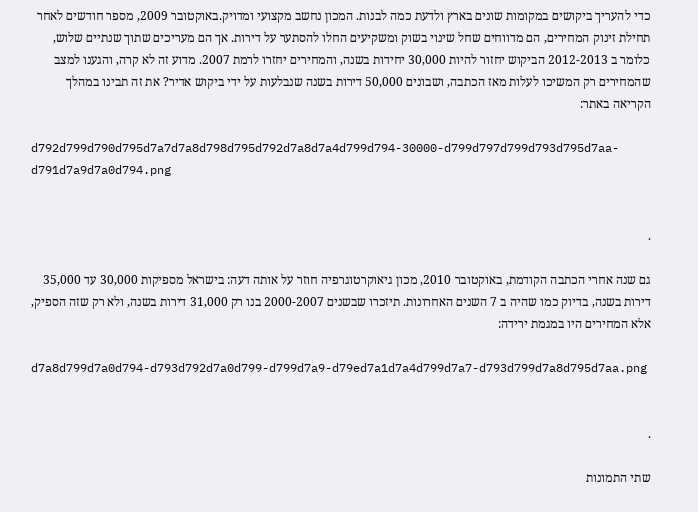כדי להעריך ביקושים במקומות שונים בארץ ולדעת כמה לבנות. המכון נחשב מקצועי ומדויק.באוקטובר 2009, מספר חודשים לאחר תחילת זינוק המחירים, הם מדווחים שחל שינוי בשוק ומשקיעים החלו להסתער על דירות. אך הם מעריכים שתוך שנתיים שלוש, כלומר ב 2012-2013 הביקוש יחזור להיות 30,000 יחידות בשנה, והמחירים יחזרו לרמת 2007. מדוע זה לא קרה, והגענו למצב שהמחירים רק המשיכו לעלות מאז הכתבה, ושבונים 50,000 דירות בשנה שנבלעות על ידי ביקוש אדיר? את זה תבינו במהלך הקריאה באתר:

d792d799d790d795d7a7d7a8d798d795d792d7a8d7a4d799d794-30000-d799d797d799d793d795d7aa-d791d7a9d7a0d794.png


.

גם שנה אחרי הכתבה הקודמת, באוקטובר 2010, מכון גיאוקרטוגרפיה חוזר על אותה דעה: בישראל מספיקות 30,000 עד 35,000 דירות בשנה, בדיוק כמו שהיה ב 7 השנים האחרונות. תיזכרו שבשנים 2000-2007 בנו רק 31,000 דירות בשנה, ולא רק שזה הספיק, אלא המחירים היו במגמת ירידה:

d7a8d799d7a0d794-d793d792d7a0d799-d799d7a9-d79ed7a1d7a4d799d7a7-d793d799d7a8d795d7aa.png


.

שתי התמונות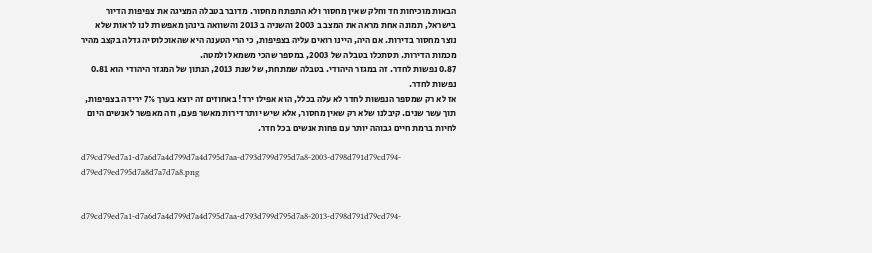הבאות מוכיחות חד וחלק שאין מחסור ולא התפתח מחסור. מדובר בטבלה המציגה את צפיפות הדיור בישראל, תמונה אחת מראה את המצב ב 2003 והשניה ב 2013 והשוואה בינהן מאפשרת לנו לראות שלא נוצר מחסור בדירות. אם היה, היינו רואים עליה בצפיפות, כי הרי הטענה היא שהאוכלוסיה גדלה בקצב מהיר מכמות הדירות. תסתכלו בטבלה של 2003, במספר שהכי משמאל ולמטה.
0.87 נפשות לחדר. זה במגזר היהודי. בטבלה שמתחת, של שנת 2013, הנתון של המגזר היהודי הוא 0.81 נפשות לחדר.
אז לא רק שמספר הנפשות לחדר לא עלה בכלל, הוא אפילו ירד! באחוזים זה יוצא בערך 7% ירידה בצפיפות, תוך עשר שנים. קיבלנו שלא רק שאין מחסור, אלא שיש יותר דירות מאשר פעם, וזה מאפשר לאנשים היום לחיות ברמת חיים גבוהה יותר עם פחות אנשים בכל חדר.

d79cd79ed7a1-d7a6d7a4d799d7a4d795d7aa-d793d799d795d7a8-2003-d798d791d79cd794-d79ed79ed795d7a8d7a7d7a8.png


d79cd79ed7a1-d7a6d7a4d799d7a4d795d7aa-d793d799d795d7a8-2013-d798d791d79cd794-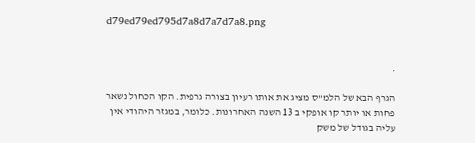d79ed79ed795d7a8d7a7d7a8.png


.

הגרף הבא של הלמ"ס מציג את אותו רעיון בצורה גרפית. הקו הכחול נשאר פחות או יותר קו אופקי ב 13 השנה האחרונות. כלומר, במגזר היהודי אין עליה בגודל של משק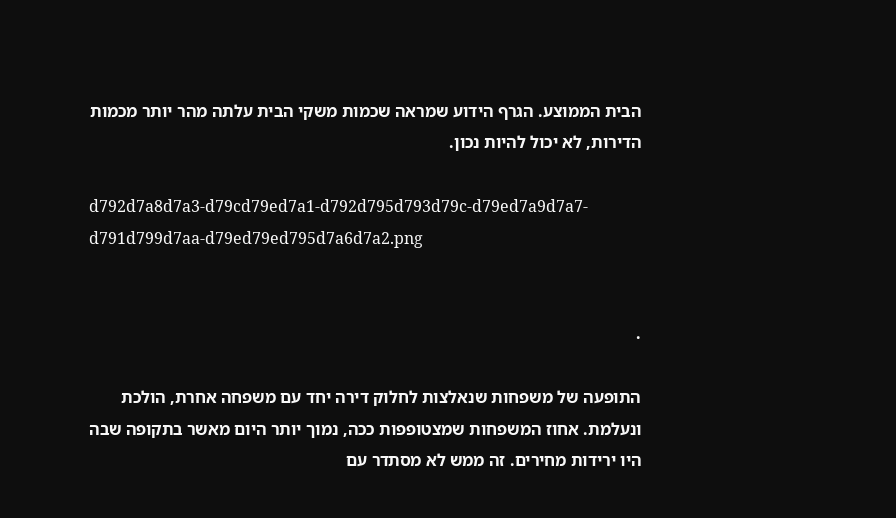הבית הממוצע. הגרף הידוע שמראה שכמות משקי הבית עלתה מהר יותר מכמות הדירות, לא יכול להיות נכון.

d792d7a8d7a3-d79cd79ed7a1-d792d795d793d79c-d79ed7a9d7a7-d791d799d7aa-d79ed79ed795d7a6d7a2.png


.

התופעה של משפחות שנאלצות לחלוק דירה יחד עם משפחה אחרת, הולכת ונעלמת. אחוז המשפחות שמצטופפות ככה, נמוך יותר היום מאשר בתקופה שבה היו ירידות מחירים. זה ממש לא מסתדר עם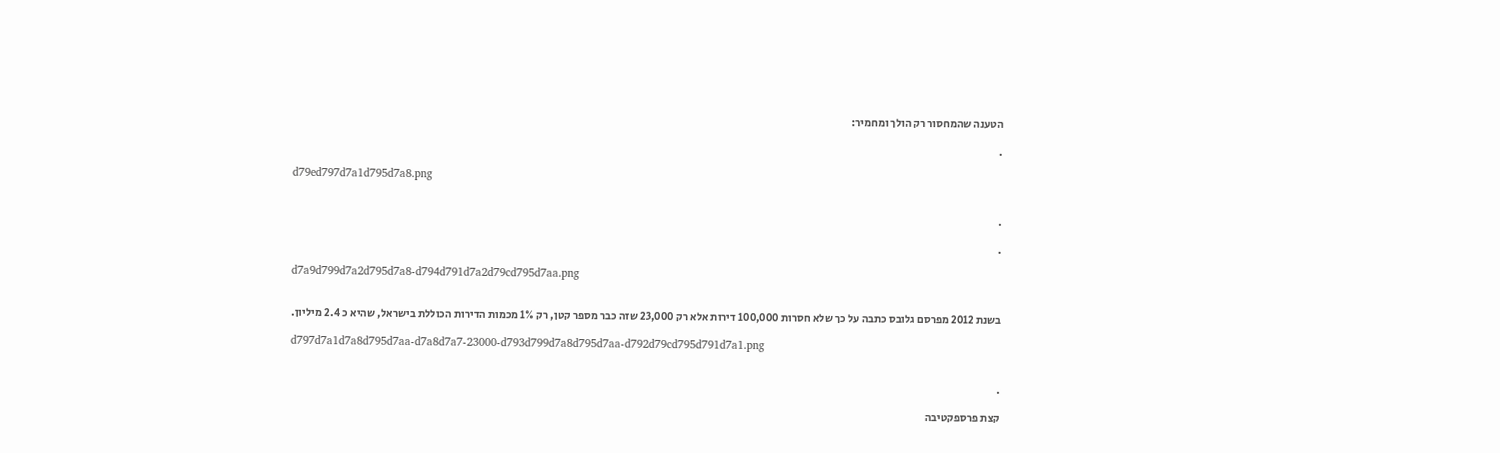הטענה שהמחסור רק הולך ומחמיר:

.

d79ed797d7a1d795d7a8.png


.

.

d7a9d799d7a2d795d7a8-d794d791d7a2d79cd795d7aa.png


בשנת 2012 מפרסם גלובס כתבה על כך שלא חסרות 100,000 דירות אלא רק 23,000 שזה כבר מספר קטן, רק 1% מכמות הדירות הכוללת בישראל, שהיא כ 2.4 מיליון.

d797d7a1d7a8d795d7aa-d7a8d7a7-23000-d793d799d7a8d795d7aa-d792d79cd795d791d7a1.png


.

קצת פרספקטיבה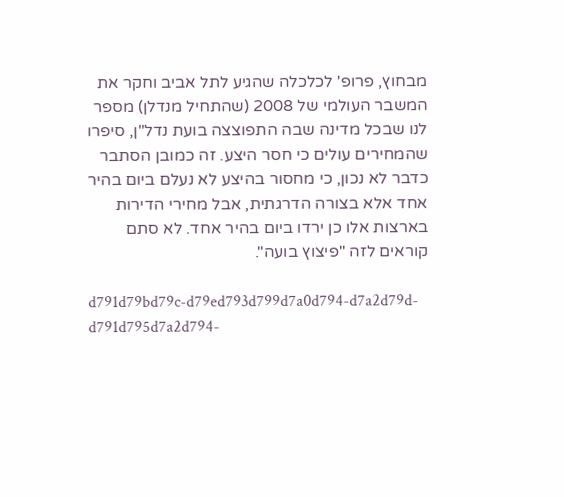מבחוץ, פרופ' לכלכלה שהגיע לתל אביב וחקר את המשבר העולמי של 2008 (שהתחיל מנדלן) מספר לנו שבכל מדינה שבה התפוצצה בועת נדל"ן, סיפרו שהמחירים עולים כי חסר היצע. זה כמובן הסתבר כדבר לא נכון, כי מחסור בהיצע לא נעלם ביום בהיר אחד אלא בצורה הדרגתית, אבל מחירי הדירות בארצות אלו כן ירדו ביום בהיר אחד. לא סתם קוראים לזה "פיצוץ בועה".

d791d79bd79c-d79ed793d799d7a0d794-d7a2d79d-d791d795d7a2d794-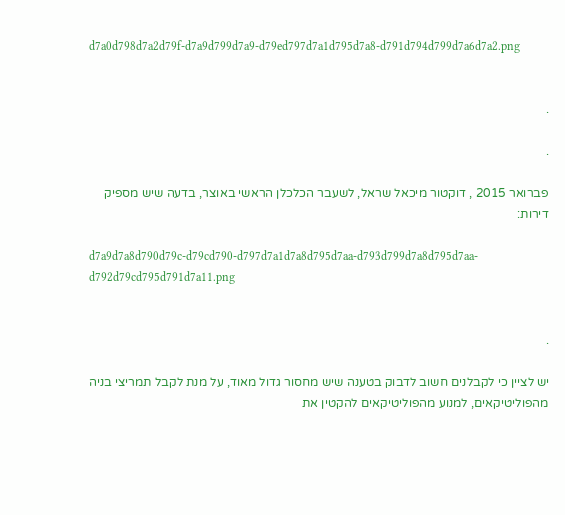d7a0d798d7a2d79f-d7a9d799d7a9-d79ed797d7a1d795d7a8-d791d794d799d7a6d7a2.png


.

.

פברואר 2015 , דוקטור מיכאל שראל, לשעבר הכלכלן הראשי באוצר, בדעה שיש מספיק דירות:

d7a9d7a8d790d79c-d79cd790-d797d7a1d7a8d795d7aa-d793d799d7a8d795d7aa-d792d79cd795d791d7a11.png


.

יש לציין כי לקבלנים חשוב לדבוק בטענה שיש מחסור גדול מאוד, על מנת לקבל תמריצי בניה מהפוליטיקאים, למנוע מהפוליטיקאים להקטין את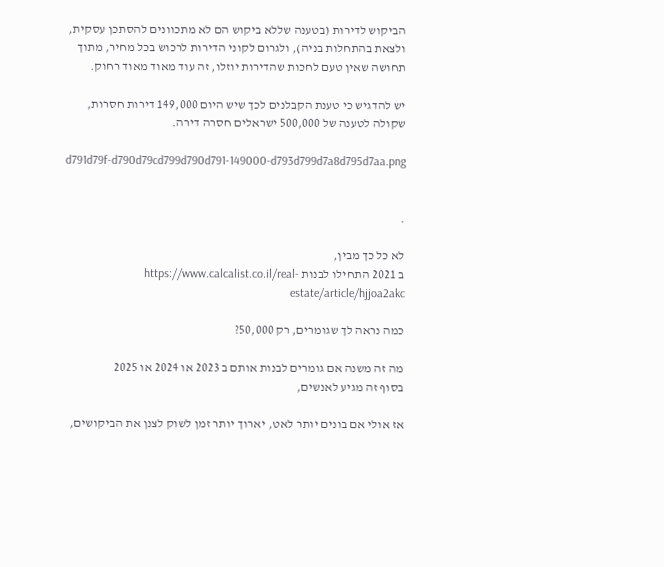הביקוש לדירות (בטענה שללא ביקוש הם לא מתכוונים להסתכן עסקית, ולצאת בהתחלות בניה), ולגרום לקוני הדירות לרכוש בכל מחיר, מתוך תחושה שאין טעם לחכות שהדירות יוזלו, זה עוד מאוד מאוד רחוק.

יש להדגיש כי טענת הקבלנים לכך שיש היום 149,000 דירות חסרות, שקולה לטענה של 500,000 ישראלים חסרה דירה.

d791d79f-d790d79cd799d790d791-149000-d793d799d7a8d795d7aa.png


.

לא כל כך מבין,
ב 2021 התחילו לבנות https://www.calcalist.co.il/real-estate/article/hjjoa2akc

כמה נראה לך שגומרים, רק 50,000?

מה זה משנה אם גומרים לבנות אותם ב 2023 או 2024 או 2025
בסוף זה מגיע לאנשים,

אז אולי אם בונים יותר לאט, יארוך יותר זמן לשוק לצנן את הביקושים,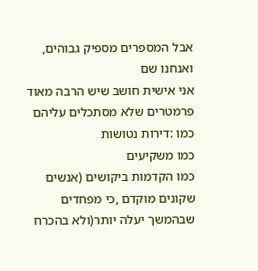אבל המספרים מספיק גבוהים, ואנחנו שם
אני אישית חושב שיש הרבה מאוד פרמטרים שלא מסתכלים עליהם
כמו :דירות נטושות
כמו משקיעים
כמו הקדמות ביקושים (אנשים שקונים מוקדם ,כי מפחדים שבהמשך יעלה יותר(ולא בהכרח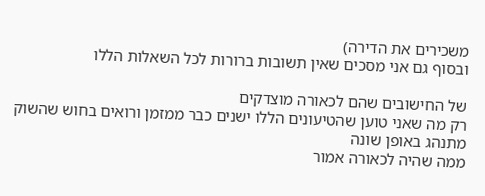משכירים את הדירה)
ובסוף גם אני מסכים שאין תשובות ברורות לכל השאלות הללו

של החישובים שהם לכאורה מוצדקים
רק מה שאני טוען שהטיעונים הללו ישנים כבר ממזמן ורואים בחוש שהשוק מתנהג באופן שונה
ממה שהיה לכאורה אמור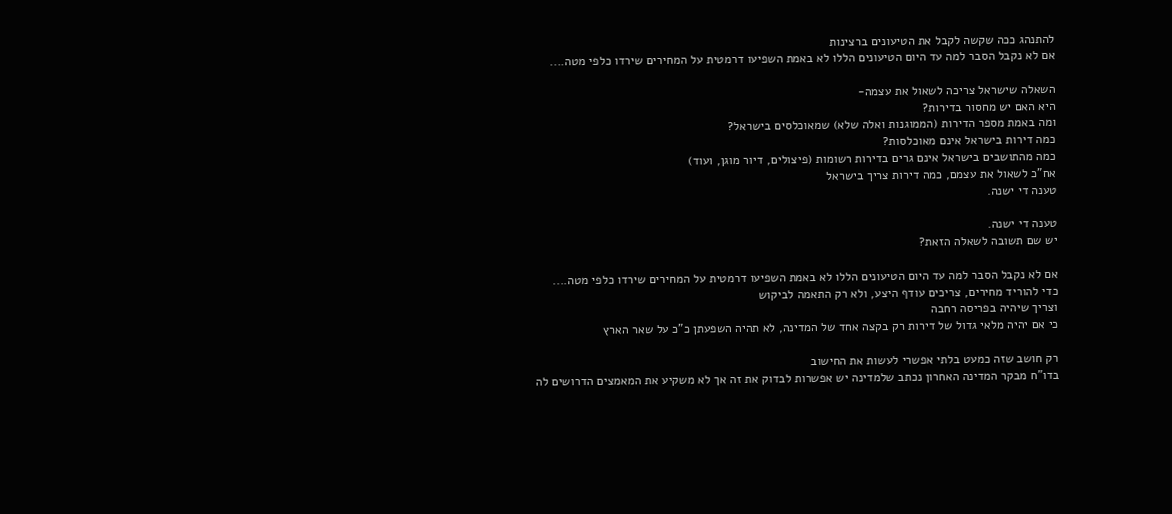להתנהג ככה שקשה לקבל את הטיעונים ברצינות
אם לא נקבל הסבר למה עד היום הטיעונים הללו לא באמת השפיעו דרמטית על המחירים שירדו כלפי מטה....

השאלה שישראל צריכה לשאול את עצמה-
היא האם יש מחסור בדירות?
ומה באמת מספר הדירות (הממוגנות ואלה שלא) שמאוכלסים בישראל?
כמה דירות בישראל אינם מאוכלסות?
כמה מהתושבים בישראל אינם גרים בדירות רשומות (פיצולים, דיור מוגן, ועוד)
אח"כ לשאול את עצמם, כמה דירות צריך בישראל
טענה די ישנה.

טענה די ישנה.
יש שם תשובה לשאלה הזאת?

אם לא נקבל הסבר למה עד היום הטיעונים הללו לא באמת השפיעו דרמטית על המחירים שירדו כלפי מטה....
כדי להוריד מחירים, צריכים עודף היצע, ולא רק התאמה לביקוש
וצריך שיהיה בפריסה רחבה
כי אם יהיה מלאי גדול של דירות רק בקצה אחד של המדינה, לא תהיה השפעתן כ"כ על שאר הארץ

רק חושב שזה כמעט בלתי אפשרי לעשות את החישוב
בדו"ח מבקר המדינה האחרון נכתב שלמדינה יש אפשרות לבדוק את זה אך לא משקיע את המאמצים הדרושים לה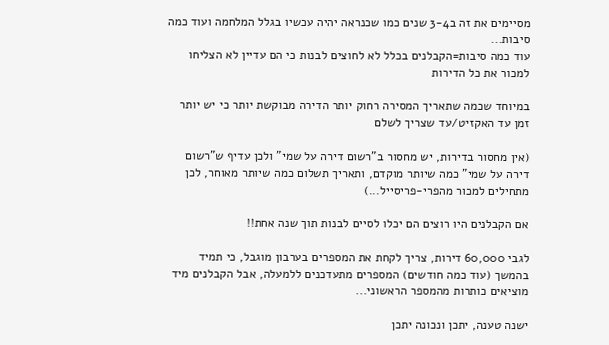מסיימים את זה ב3-4 שנים כמו שכנראה יהיה עכשיו בגלל המלחמה ועוד כמה סיבות...
עוד כמה סיבות=הקבלנים בכלל לא לחוצים לבנות כי הם עדיין לא הצליחו למכור את כל הדירות

במיוחד שכמה שתאריך המסירה רחוק יותר הדירה מבוקשת יותר כי יש יותר זמן עד האקזיט/עד שצריך לשלם

(אין מחסור בדירות, יש מחסור ב"רשום דירה על שמי" ולכן עדיף ש"רשום דירה על שמי" כמה שיותר מוקדם, ותאריך תשלום כמה שיותר מאוחר, לכן מתחילים למכור מהפרי-פריסייל...)

אם הקבלנים היו רוצים הם יכלו לסיים לבנות תוך שנה אחת!!

לגבי 60,000 דירות, צריך לקחת את המספרים בערבון מוגבל, כי תמיד בהמשך (עוד כמה חודשים) המספרים מתעדכנים ללמעלה, אבל הקבלנים מיד מוציאים כותרות מהמספר הראשוני...

ישנה טענה, יתכן ונכונה יתכן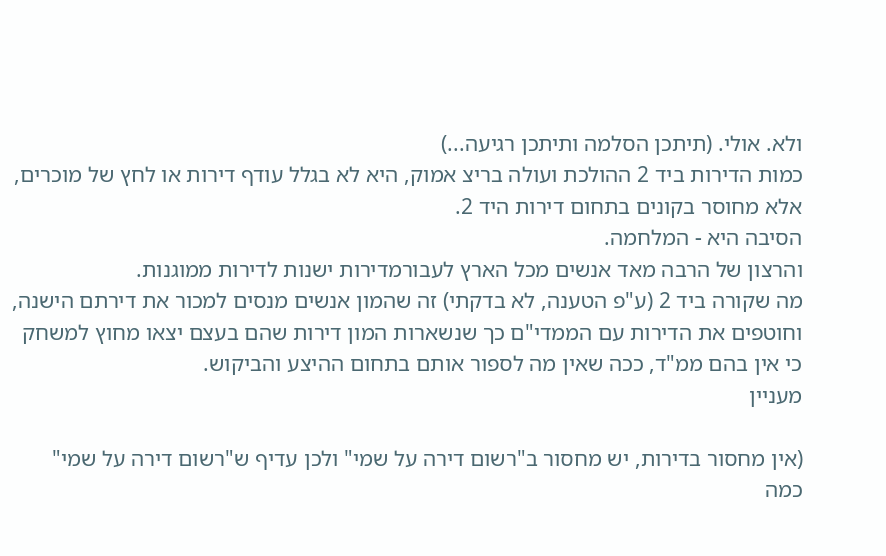ולא. אולי. (תיתכן הסלמה ותיתכן רגיעה...)
כמות הדירות ביד 2 ההולכת ועולה בריצ אמוק, היא לא בגלל עודף דירות או לחץ של מוכרים, אלא מחוסר בקונים בתחום דירות היד 2.
הסיבה היא - המלחמה.
והרצון של הרבה מאד אנשים מכל הארץ לעבורמדירות ישנות לדירות ממוגנות.
מה שקורה ביד 2 (ע"פ הטענה, לא בדקתי) זה שהמון אנשים מנסים למכור את דירתם הישנה, וחוטפים את הדירות עם הממדי"ם כך שנשארות המון דירות שהם בעצם יצאו מחוץ למשחק כי אין בהם ממ"ד, ככה שאין מה לספור אותם בתחום ההיצע והביקוש.
מעניין

(אין מחסור בדירות, יש מחסור ב"רשום דירה על שמי" ולכן עדיף ש"רשום דירה על שמי" כמה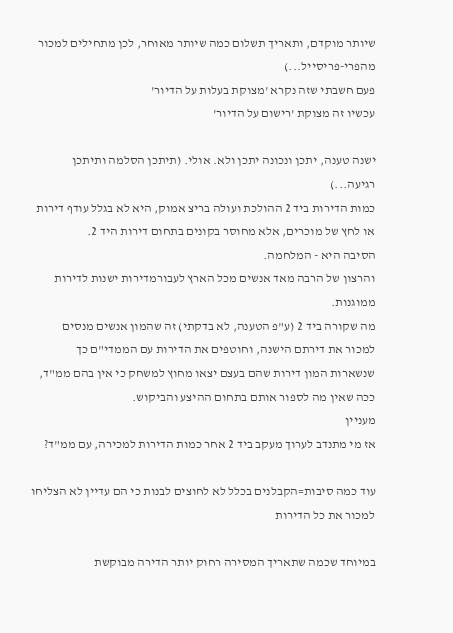שיותר מוקדם, ותאריך תשלום כמה שיותר מאוחר, לכן מתחילים למכור מהפרי-פריסייל...)
פעם חשבתי שזה נקרא 'מצוקת בעלות על הדיור'
עכשיו זה מצוקת 'רישום על הדיור'

ישנה טענה, יתכן ונכונה יתכן ולא. אולי. (תיתכן הסלמה ותיתכן רגיעה...)
כמות הדירות ביד 2 ההולכת ועולה בריצ אמוק, היא לא בגלל עודף דירות או לחץ של מוכרים, אלא מחוסר בקונים בתחום דירות היד 2.
הסיבה היא - המלחמה.
והרצון של הרבה מאד אנשים מכל הארץ לעבורמדירות ישנות לדירות ממוגנות.
מה שקורה ביד 2 (ע"פ הטענה, לא בדקתי) זה שהמון אנשים מנסים למכור את דירתם הישנה, וחוטפים את הדירות עם הממדי"ם כך שנשארות המון דירות שהם בעצם יצאו מחוץ למשחק כי אין בהם ממ"ד, ככה שאין מה לספור אותם בתחום ההיצע והביקוש.
מעניין
אז מי מתנדב לערוך מעקב ביד 2 אחר כמות הדירות למכירה, עם ממ"ד?

עוד כמה סיבות=הקבלנים בכלל לא לחוצים לבנות כי הם עדיין לא הצליחו למכור את כל הדירות

במיוחד שכמה שתאריך המסירה רחוק יותר הדירה מבוקשת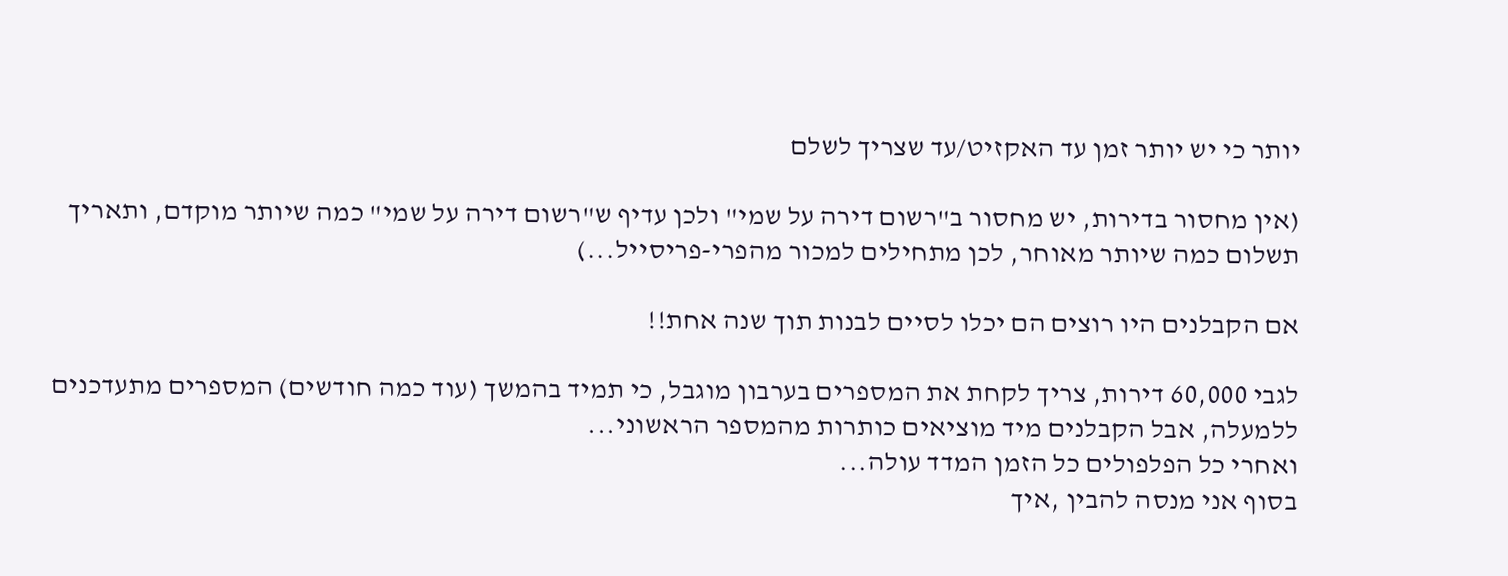יותר כי יש יותר זמן עד האקזיט/עד שצריך לשלם

(אין מחסור בדירות, יש מחסור ב"רשום דירה על שמי" ולכן עדיף ש"רשום דירה על שמי" כמה שיותר מוקדם, ותאריך תשלום כמה שיותר מאוחר, לכן מתחילים למכור מהפרי-פריסייל...)

אם הקבלנים היו רוצים הם יכלו לסיים לבנות תוך שנה אחת!!

לגבי 60,000 דירות, צריך לקחת את המספרים בערבון מוגבל, כי תמיד בהמשך (עוד כמה חודשים) המספרים מתעדכנים ללמעלה, אבל הקבלנים מיד מוציאים כותרות מהמספר הראשוני...
ואחרי כל הפלפולים כל הזמן המדד עולה...
בסוף אני מנסה להבין ,איך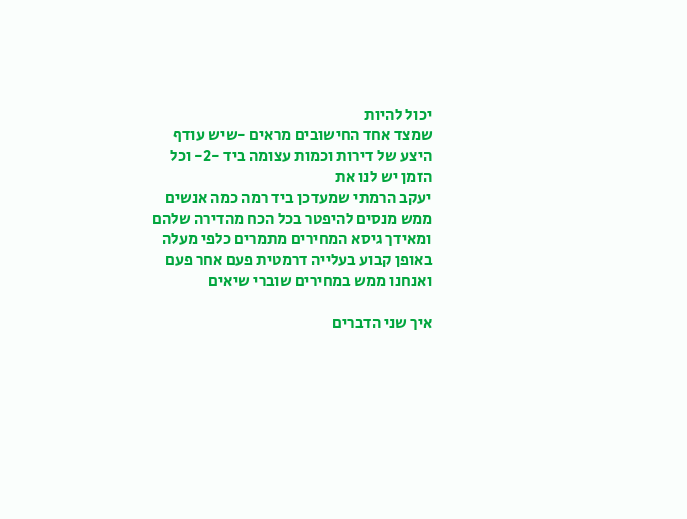יכול להיות
שמצד אחד החישובים מראים -שיש עודף היצע של דירות וכמות עצומה ביד -2- וכל הזמן יש לנו את
יעקב הרמתי שמעדכן ביד רמה כמה אנשים ממש מנסים להיפטר בכל הכח מהדירה שלהם
ומאידך גיסא המחירים מתמרים כלפי מעלה באופן קבוע בעלייה דרמטית פעם אחר פעם
ואנחנו ממש במחירים שוברי שיאים

איך שני הדברים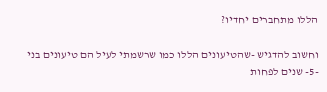הללו מתחברים יחדיו?

וחשוב להדגיש -שהטיעונים הללו כמו שרשמתי לעיל הם טיעונים בני -5- שנים לפחות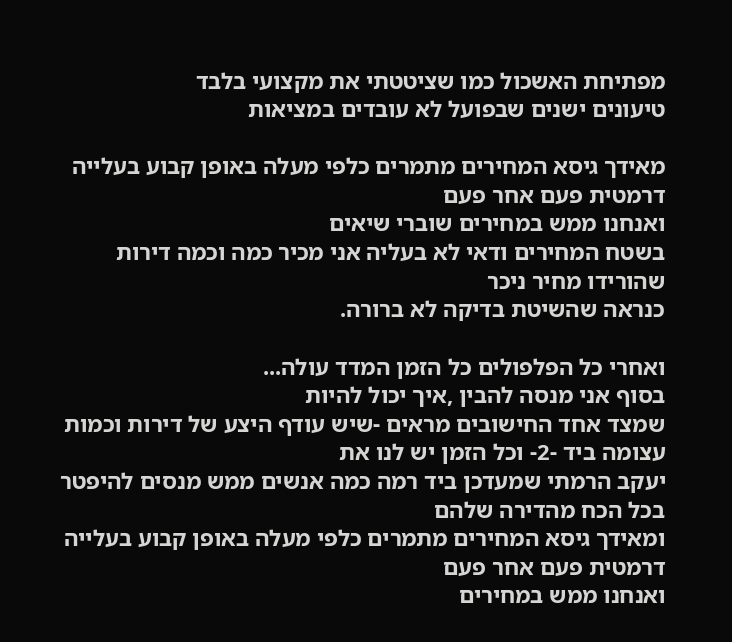מפתיחת האשכול כמו שציטטתי את מקצועי בלבד
טיעונים ישנים שבפועל לא עובדים במציאות

מאידך גיסא המחירים מתמרים כלפי מעלה באופן קבוע בעלייה דרמטית פעם אחר פעם
ואנחנו ממש במחירים שוברי שיאים
בשטח המחירים ודאי לא בעליה אני מכיר כמה וכמה דירות שהורידו מחיר ניכר
כנראה שהשיטת בדיקה לא ברורה.

ואחרי כל הפלפולים כל הזמן המדד עולה...
בסוף אני מנסה להבין ,איך יכול להיות
שמצד אחד החישובים מראים -שיש עודף היצע של דירות וכמות עצומה ביד -2- וכל הזמן יש לנו את
יעקב הרמתי שמעדכן ביד רמה כמה אנשים ממש מנסים להיפטר בכל הכח מהדירה שלהם
ומאידך גיסא המחירים מתמרים כלפי מעלה באופן קבוע בעלייה דרמטית פעם אחר פעם
ואנחנו ממש במחירים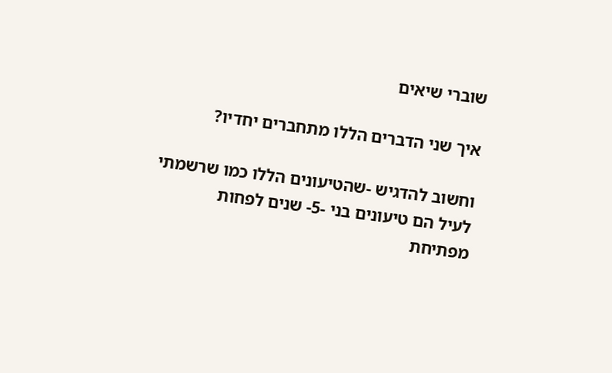שוברי שיאים

איך שני הדברים הללו מתחברים יחדיו?

וחשוב להדגיש -שהטיעונים הללו כמו שרשמתי לעיל הם טיעונים בני -5- שנים לפחות
מפתיחת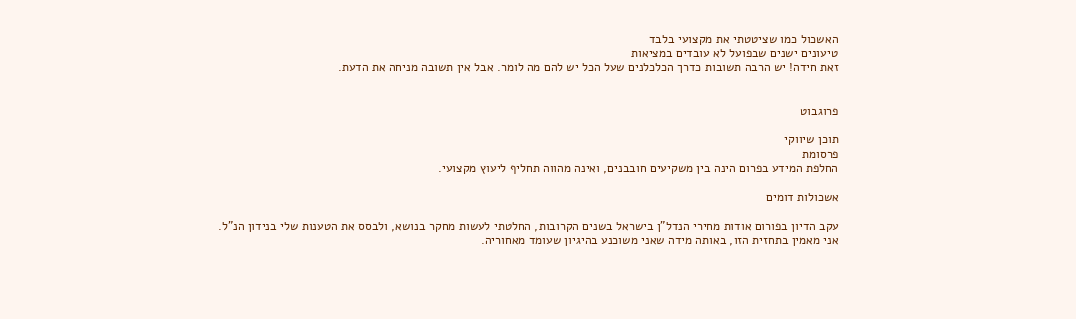האשכול כמו שציטטתי את מקצועי בלבד
טיעונים ישנים שבפועל לא עובדים במציאות
זאת חידה! יש הרבה תשובות כדרך הכלכלנים שעל הכל יש להם מה לומר. אבל אין תשובה מניחה את הדעת.


פרוגבוט

תוכן שיווקי
פרסומת
החלפת המידע בפרום הינה בין משקיעים חובבנים, ואינה מהווה תחליף ליעוץ מקצועי.

אשכולות דומים

עקב הדיון בפורום אודות מחירי הנדל"ן בישראל בשנים הקרובות, החלטתי לעשות מחקר בנושא, ולבסס את הטענות שלי בנידון הנ"ל.
אני מאמין בתחזית הזו, באותה מידה שאני משוכנע בהיגיון שעומד מאחוריה.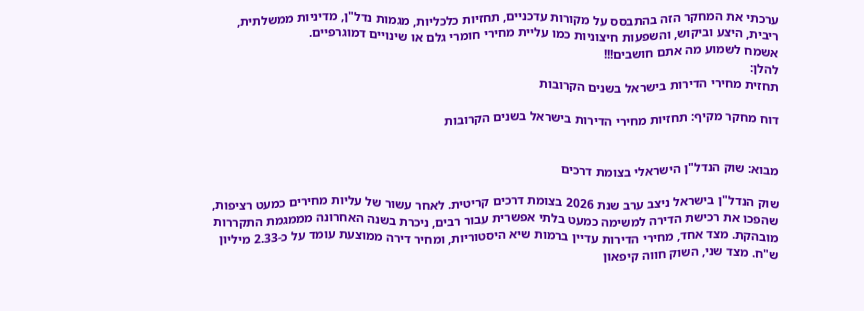ערכתי את המחקר הזה בהתבסס על מקורות עדכניים, תחזיות כלכליות, מגמות נדל"ן, מדיניות ממשלתית, ריבית, היצע וביקוש, והשפעות חיצוניות כמו עליית מחירי חומרי גלם או שינויים דמוגרפיים.
אשמח לשמוע מה אתם חושבים!!!
להלן:
תחזית מחירי הדירות בישראל בשנים הקרובות

דוח מחקר מקיף: תחזיות מחירי הדירות בישראל בשנים הקרובות


מבוא: שוק הנדל"ן הישראלי בצומת דרכים

שוק הנדל"ן בישראל ניצב ערב שנת 2026 בצומת דרכים קריטית. לאחר עשור של עליות מחירים כמעט רציפות, שהפכו את רכישת הדירה למשימה כמעט בלתי אפשרית עבור רבים, ניכרת בשנה האחרונה מממגמת התקררות מובהקת. מצד אחד, מחירי הדירות עדיין ברמות שיא היסטוריות, ומחיר דירה ממוצעת עומד על כ-2.33 מיליון ש"ח. מצד שני, השוק חווה קיפאון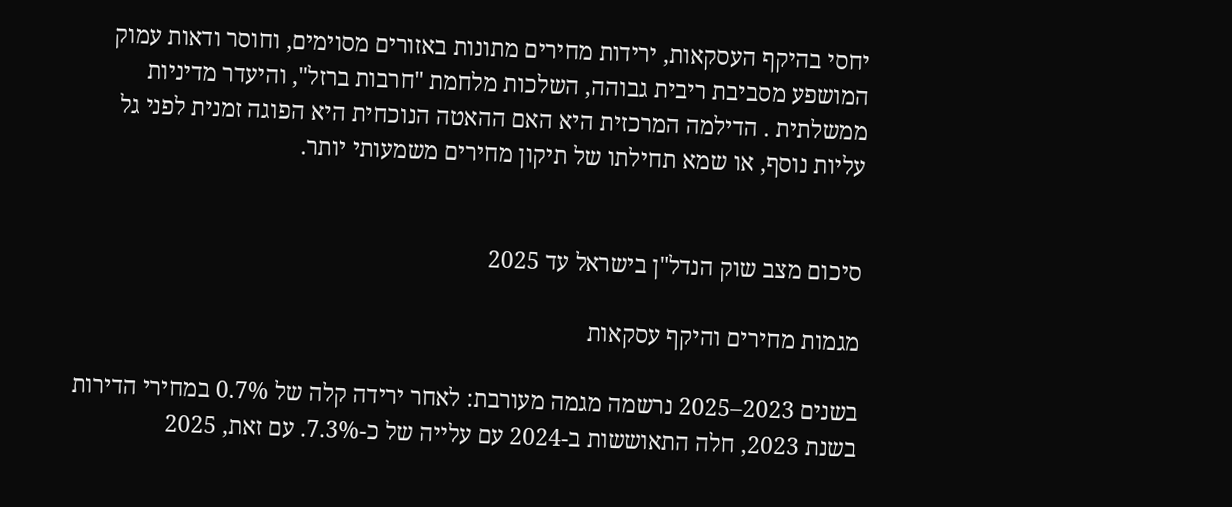יחסי בהיקף העסקאות, ירידות מחירים מתונות באזורים מסוימים, וחוסר ודאות עמוק המושפע מסביבת ריבית גבוהה, השלכות מלחמת "חרבות ברזל", והיעדר מדיניות ממשלתית . הדילמה המרכזית היא האם ההאטה הנוכחית היא הפוגה זמנית לפני גל עליות נוסף, או שמא תחילתו של תיקון מחירים משמעותי יותר.


סיכום מצב שוק הנדל"ן בישראל עד 2025

מגמות מחירים והיקף עסקאות

בשנים 2023–2025 נרשמה מגמה מעורבת: לאחר ירידה קלה של 0.7% במחירי הדירות בשנת 2023, חלה התאוששות ב-2024 עם עלייה של כ-7.3%. עם זאת, 2025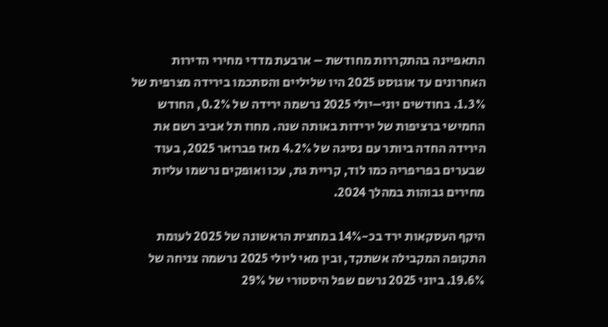התאפיינה בהתקררות מחודשת – ארבעת מדדי מחירי הדירות האחרונים עד אוגוסט 2025 היו שליליים והסתכמו בירידה מצרפית של 1.3%. בחודשים יוני–יולי 2025 נרשמה ירידה של 0.2%, החודש החמישי ברציפות של ירידות באותה שנה. מחוז תל אביב רשם את הירידה החדה ביותר עם נסיגה של 4.2% מאז פברואר 2025, בעוד שבערים בפריפריה כמו לוד, קריית גת, עכו ואופקים נרשמו עליות מחירים גבוהות במהלך 2024.

היקף העסקאות ירד בכ-14% במחצית הראשונה של 2025 לעומת התקופה המקבילה אשתקד, ובין מאי ליולי 2025 נרשמה צניחה של 19.6%. ביוני 2025 נרשם שפל היסטורי של 29%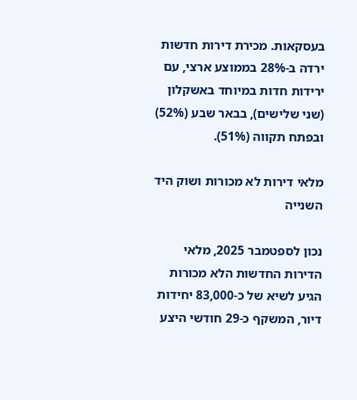בעסקאות. מכירת דירות חדשות ירדה ב-28% בממוצע ארצי, עם ירידות חדות במיוחד באשקלון (שני שלישים), בבאר שבע (52%) ובפתח תקווה (51%).

מלאי דירות לא מכורות ושוק היד השנייה

נכון לספטמבר 2025, מלאי הדירות החדשות הלא מכורות הגיע לשיא של כ-83,000 יחידות דיור, המשקף כ-29 חודשי היצע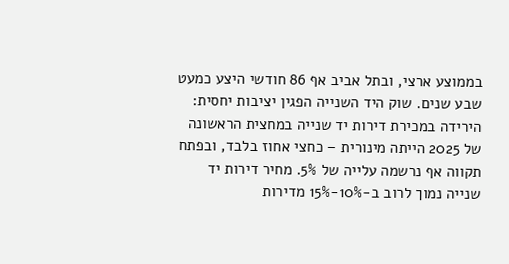בממוצע ארצי, ובתל אביב אף 86 חודשי היצע כמעט שבע שנים. שוק היד השנייה הפגין יציבות יחסית: הירידה במכירת דירות יד שנייה במחצית הראשונה של 2025 הייתה מינורית – כחצי אחוז בלבד, ובפתח תקווה אף נרשמה עלייה של 5%. מחיר דירות יד שנייה נמוך לרוב ב-10%-15% מדירות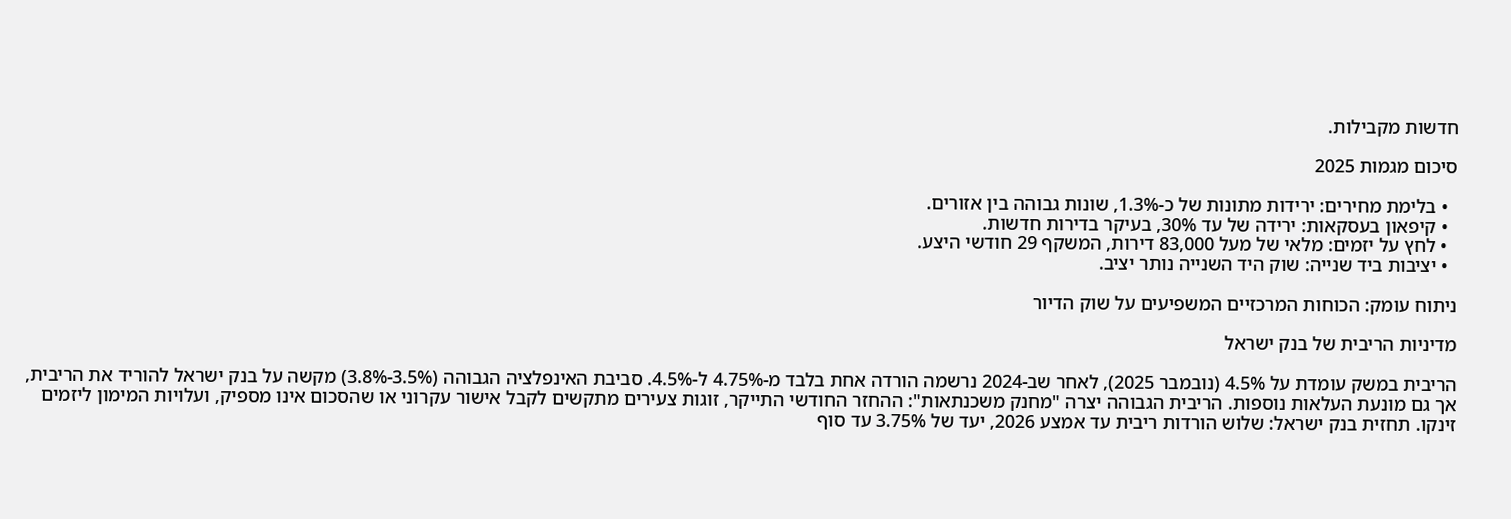חדשות מקבילות.

סיכום מגמות 2025

  • בלימת מחירים: ירידות מתונות של כ-1.3%, שונות גבוהה בין אזורים.
  • קיפאון בעסקאות: ירידה של עד 30%, בעיקר בדירות חדשות.
  • לחץ על יזמים: מלאי של מעל 83,000 דירות, המשקף 29 חודשי היצע.
  • יציבות ביד שנייה: שוק היד השנייה נותר יציב.

ניתוח עומק: הכוחות המרכזיים המשפיעים על שוק הדיור

מדיניות הריבית של בנק ישראל

הריבית במשק עומדת על 4.5% (נובמבר 2025), לאחר שב-2024 נרשמה הורדה אחת בלבד מ-4.75% ל-4.5%. סביבת האינפלציה הגבוהה (3.5%-3.8%) מקשה על בנק ישראל להוריד את הריבית, אך גם מונעת העלאות נוספות. הריבית הגבוהה יצרה "מחנק משכנתאות": ההחזר החודשי התייקר, זוגות צעירים מתקשים לקבל אישור עקרוני או שהסכום אינו מספיק, ועלויות המימון ליזמים זינקו. תחזית בנק ישראל: שלוש הורדות ריבית עד אמצע 2026, יעד של 3.75% עד סוף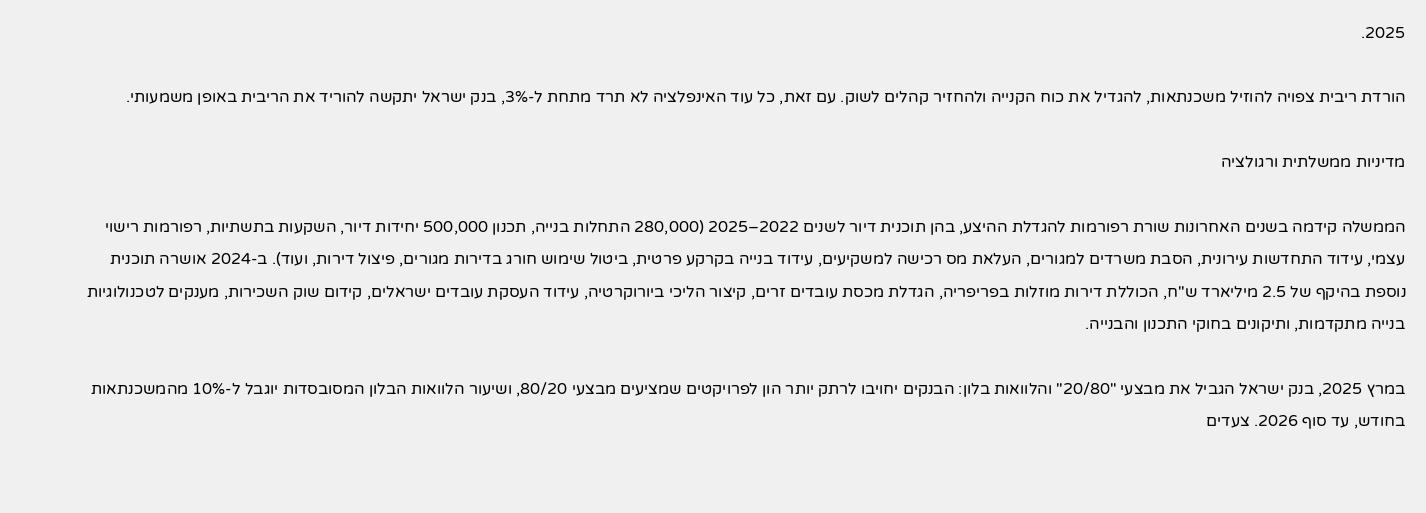2025.

הורדת ריבית צפויה להוזיל משכנתאות, להגדיל את כוח הקנייה ולהחזיר קהלים לשוק. עם זאת, כל עוד האינפלציה לא תרד מתחת ל-3%, בנק ישראל יתקשה להוריד את הריבית באופן משמעותי.

מדיניות ממשלתית ורגולציה

הממשלה קידמה בשנים האחרונות שורת רפורמות להגדלת ההיצע, בהן תוכנית דיור לשנים 2022–2025 (280,000 התחלות בנייה, תכנון 500,000 יחידות דיור, השקעות בתשתיות, רפורמות רישוי עצמי, עידוד התחדשות עירונית, הסבת משרדים למגורים, העלאת מס רכישה למשקיעים, עידוד בנייה בקרקע פרטית, ביטול שימוש חורג בדירות מגורים, פיצול דירות, ועוד). ב-2024 אושרה תוכנית נוספת בהיקף של 2.5 מיליארד ש"ח, הכוללת דירות מוזלות בפריפריה, הגדלת מכסת עובדים זרים, קיצור הליכי ביורוקרטיה, עידוד העסקת עובדים ישראלים, קידום שוק השכירות, מענקים לטכנולוגיות בנייה מתקדמות, ותיקונים בחוקי התכנון והבנייה.

במרץ 2025, בנק ישראל הגביל את מבצעי "20/80" והלוואות בלון: הבנקים יחויבו לרתק יותר הון לפרויקטים שמציעים מבצעי 80/20, ושיעור הלוואות הבלון המסובסדות יוגבל ל-10% מהמשכנתאות בחודש, עד סוף 2026. צעדים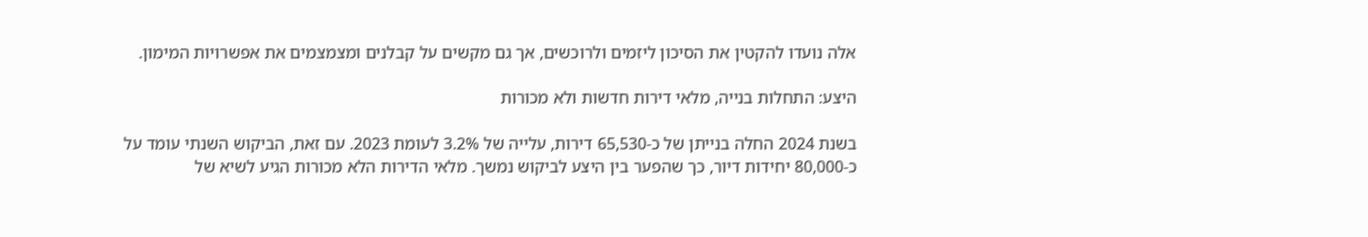אלה נועדו להקטין את הסיכון ליזמים ולרוכשים, אך גם מקשים על קבלנים ומצמצמים את אפשרויות המימון.

היצע: התחלות בנייה, מלאי דירות חדשות ולא מכורות

בשנת 2024 החלה בנייתן של כ-65,530 דירות, עלייה של 3.2% לעומת 2023. עם זאת, הביקוש השנתי עומד על כ-80,000 יחידות דיור, כך שהפער בין היצע לביקוש נמשך. מלאי הדירות הלא מכורות הגיע לשיא של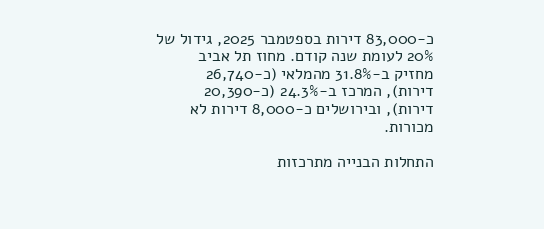כ-83,000 דירות בספטמבר 2025, גידול של 20% לעומת שנה קודם. מחוז תל אביב מחזיק ב-31.8% מהמלאי (כ-26,740 דירות), המרכז ב-24.3% (כ-20,390 דירות), ובירושלים כ-8,000 דירות לא מכורות.

התחלות הבנייה מתרכזות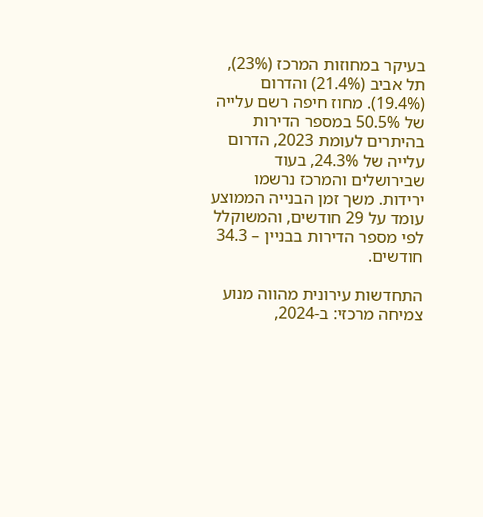בעיקר במחוזות המרכז (23%), תל אביב (21.4%) והדרום (19.4%). מחוז חיפה רשם עלייה של 50.5% במספר הדירות בהיתרים לעומת 2023, הדרום עלייה של 24.3%, בעוד שבירושלים והמרכז נרשמו ירידות. משך זמן הבנייה הממוצע עומד על 29 חודשים, והמשוקלל לפי מספר הדירות בבניין – 34.3 חודשים.

התחדשות עירונית מהווה מנוע צמיחה מרכזי: ב-2024,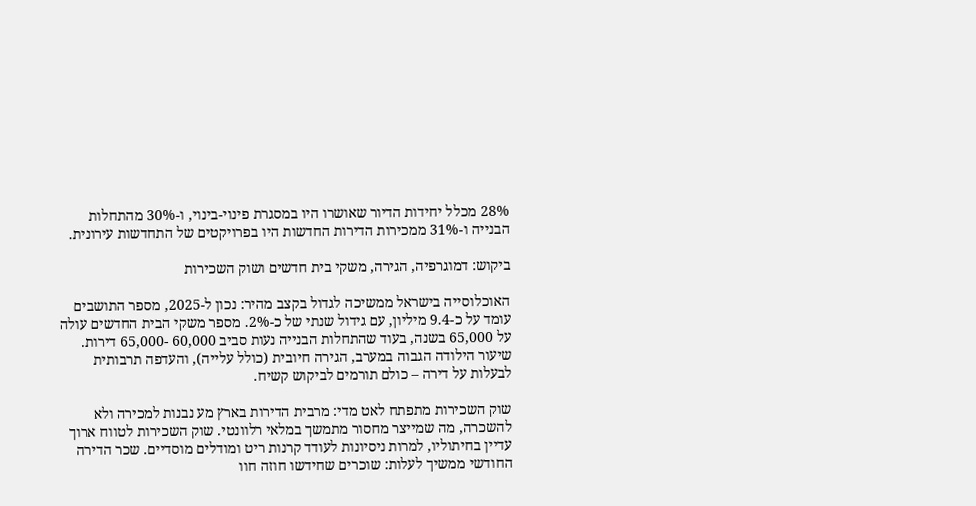28% מכלל יחידות הדיור שאושרו היו במסגרת פינוי-בינוי, ו-30% מהתחלות הבנייה ו-31% ממכירות הדירות החדשות היו בפרויקטים של התחדשות עירונית.

ביקוש: דמוגרפיה, הגירה, משקי בית חדשים ושוק השכירות

האוכלוסייה בישראל ממשיכה לגדול בקצב מהיר: נכון ל-2025, מספר התושבים עומד על כ-9.4 מיליון, עם גידול שנתי של כ-2%. מספר משקי הבית החדשים עולה על 65,000 בשנה, בעוד שהתחלות הבנייה נעות סביב 60,000 -65,000 דירות. שיעור הילודה הגבוה במערב, הגירה חיובית (כולל עלייה), והעדפה תרבותית לבעלות על דירה – כולם תורמים לביקוש קשיח.

שוק השכירות מתפתח לאט מדי: מרבית הדירות בארץ מע נבנות למכירה ולא להשכרה, מה שמייצר מחסור מתמשך במלאי רלוונטי. שוק השכירות לטווח ארוך עדיין בחיתוליו, למרות ניסיונות לעודד קרנות ריט ומודלים מוסדיים. שכר הדירה החודשי ממשיך לעלות: שוכרים שחידשו חוזה חוו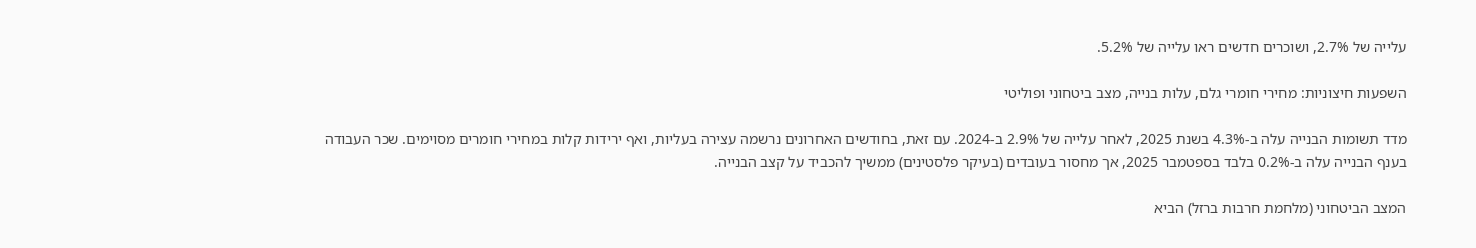עלייה של 2.7%, ושוכרים חדשים ראו עלייה של 5.2%.

השפעות חיצוניות: מחירי חומרי גלם, עלות בנייה, מצב ביטחוני ופוליטי

מדד תשומות הבנייה עלה ב-4.3% בשנת 2025, לאחר עלייה של 2.9% ב-2024. עם זאת, בחודשים האחרונים נרשמה עצירה בעליות, ואף ירידות קלות במחירי חומרים מסוימים. שכר העבודה בענף הבנייה עלה ב-0.2% בלבד בספטמבר 2025, אך מחסור בעובדים (בעיקר פלסטינים) ממשיך להכביד על קצב הבנייה.

המצב הביטחוני (מלחמת חרבות ברזל) הביא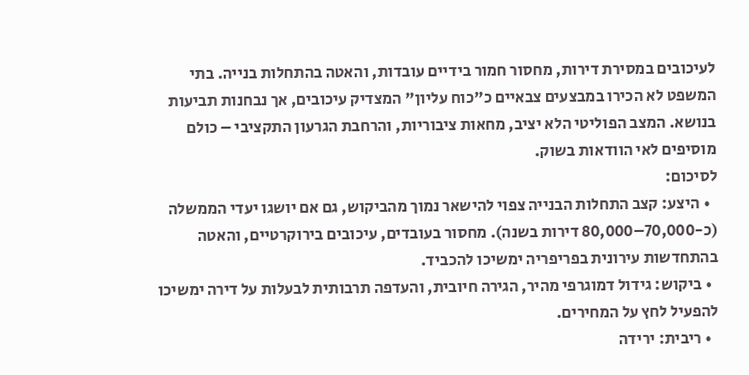לעיכובים במסירת דירות, מחסור חמור בידיים עובדות, והאטה בהתחלות בנייה. בתי המשפט לא הכירו במבצעים צבאיים כ"כוח עליון" המצדיק עיכובים, אך נבחנות תביעות בנושא. המצב הפוליטי הלא יציב, מחאות ציבוריות, והרחבת הגרעון התקציבי – כולם מוסיפים לאי הוודאות בשוק.
לסיכום:
  • היצע: קצב התחלות הבנייה צפוי להישאר נמוך מהביקוש, גם אם יושגו יעדי הממשלה (כ-70,000–80,000 דירות בשנה). מחסור בעובדים, עיכובים בירוקרטיים, והאטה בהתחדשות עירונית בפריפריה ימשיכו להכביד.
  • ביקוש: גידול דמוגרפי מהיר, הגירה חיובית, והעדפה תרבותית לבעלות על דירה ימשיכו להפעיל לחץ על המחירים.
  • ריבית: ירידה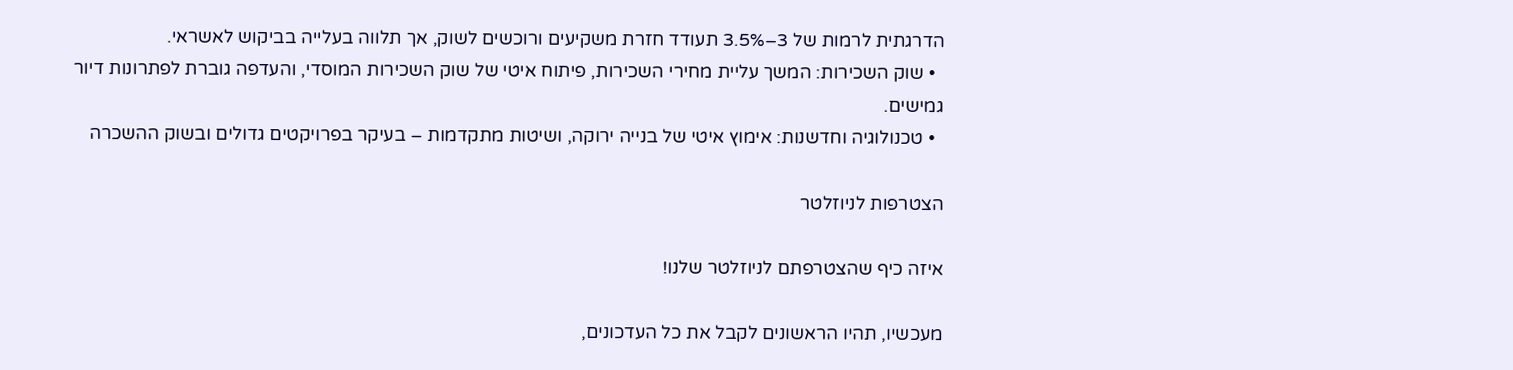הדרגתית לרמות של 3–3.5% תעודד חזרת משקיעים ורוכשים לשוק, אך תלווה בעלייה בביקוש לאשראי.
  • שוק השכירות: המשך עליית מחירי השכירות, פיתוח איטי של שוק השכירות המוסדי, והעדפה גוברת לפתרונות דיור גמישים.
  • טכנולוגיה וחדשנות: אימוץ איטי של בנייה ירוקה, ושיטות מתקדמות – בעיקר בפרויקטים גדולים ובשוק ההשכרה

הצטרפות לניוזלטר

איזה כיף שהצטרפתם לניוזלטר שלנו!

מעכשיו, תהיו הראשונים לקבל את כל העדכונים,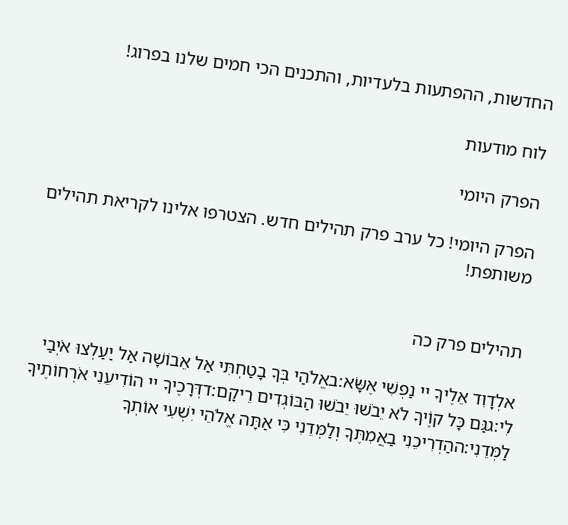החדשות, ההפתעות בלעדיות, והתכנים הכי חמים שלנו בפרוג!

לוח מודעות

הפרק היומי

הפרק היומי! כל ערב פרק תהילים חדש. הצטרפו אלינו לקריאת תהילים משותפת!


תהילים פרק כה

אלְדָוִד אֵלֶיךָ יי נַפְשִׁי אֶשָּׂא:באֱלֹהַי בְּךָ בָטַחְתִּי אַל אֵבוֹשָׁה אַל יַעַלְצוּ אֹיְבַי לִי:גגַּם כָּל קוֶֹיךָ לֹא יֵבֹשׁוּ יֵבֹשׁוּ הַבּוֹגְדִים רֵיקָם:דדְּרָכֶיךָ יי הוֹדִיעֵנִי אֹרְחוֹתֶיךָ לַמְּדֵנִי:ההַדְרִיכֵנִי בַאֲמִתֶּךָ וְלַמְּדֵנִי כִּי אַתָּה אֱלֹהֵי יִשְׁעִי אוֹתְךָ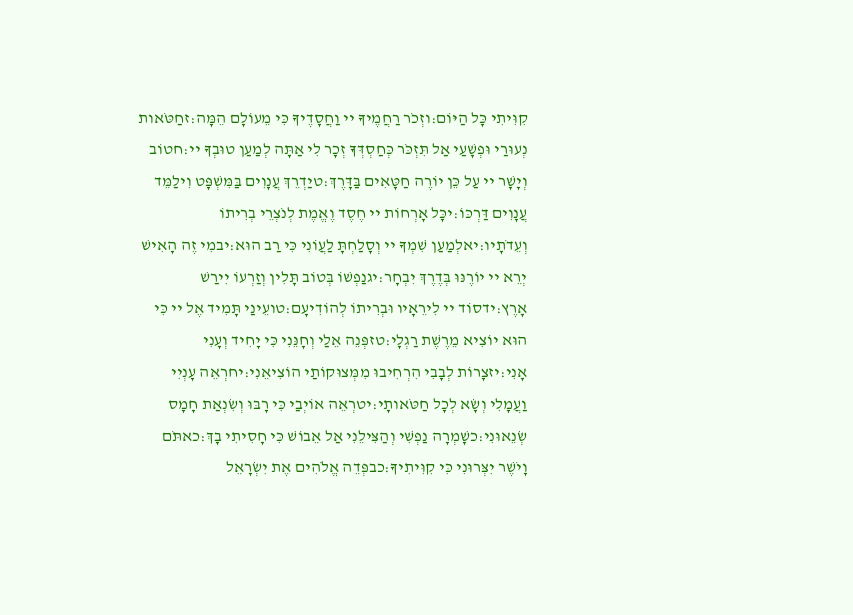קִוִּיתִי כָּל הַיּוֹם:וזְכֹר רַחֲמֶיךָ יי וַחֲסָדֶיךָ כִּי מֵעוֹלָם הֵמָּה:זחַטֹּאות נְעוּרַי וּפְשָׁעַי אַל תִּזְכֹּר כְּחַסְדְּךָ זְכָר לִי אַתָּה לְמַעַן טוּבְךָ יי:חטוֹב וְיָשָׁר יי עַל כֵּן יוֹרֶה חַטָּאִים בַּדָּרֶךְ:טיַדְרֵךְ עֲנָוִים בַּמִּשְׁפָּט וִילַמֵּד עֲנָוִים דַּרְכּוֹ:יכָּל אָרְחוֹת יי חֶסֶד וֶאֱמֶת לְנֹצְרֵי בְרִיתוֹ וְעֵדֹתָיו:יאלְמַעַן שִׁמְךָ יי וְסָלַחְתָּ לַעֲוֹנִי כִּי רַב הוּא:יבמִי זֶה הָאִישׁ יְרֵא יי יוֹרֶנּוּ בְּדֶרֶךְ יִבְחָר:יגנַפְשׁוֹ בְּטוֹב תָּלִין וְזַרְעוֹ יִירַשׁ אָרֶץ:ידסוֹד יי לִירֵאָיו וּבְרִיתוֹ לְהוֹדִיעָם:טועֵינַי תָּמִיד אֶל יי כִּי הוּא יוֹצִיא מֵרֶשֶׁת רַגְלָי:טזפְּנֵה אֵלַי וְחָנֵּנִי כִּי יָחִיד וְעָנִי אָנִי:יזצָרוֹת לְבָבִי הִרְחִיבוּ מִמְּצוּקוֹתַי הוֹצִיאֵנִי:יחרְאֵה עָנְיִי וַעֲמָלִי וְשָׂא לְכָל חַטֹּאותָי:יטרְאֵה אוֹיְבַי כִּי רָבּוּ וְשִׂנְאַת חָמָס שְׂנֵאוּנִי:כשָׁמְרָה נַפְשִׁי וְהַצִּילֵנִי אַל אֵבוֹשׁ כִּי חָסִיתִי בָךְ:כאתֹּם וָיֹשֶׁר יִצְּרוּנִי כִּי קִוִּיתִיךָ:כבפְּדֵה אֱלֹהִים אֶת יִשְׂרָאֵל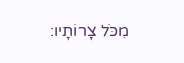מִכֹּל צָרוֹתָיו: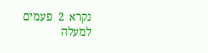נקרא  2  פעמים
למעלה